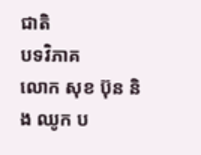ជាតិ
បទវិភាគ
លោក សុខ ប៊ុន និង ឈូក ប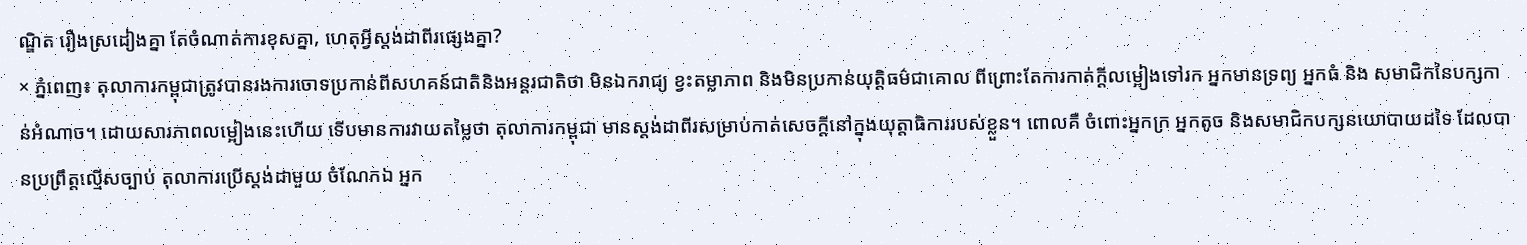ណ្ឌិត រឿងស្រដៀងគ្នា តែចំណាត់ការខុសគ្នា, ហេតុអ្វីស្តង់ដាពីរផ្សេងគ្នា?
× ភ្នំពេញ៖ តុលាការកម្ពុជាត្រូវបានរងការចោទប្រកាន់ពីសហគន៍ជាតិនិងអន្តរជាតិថា មិនឯករាជ្យ ខ្វះតម្លាភាព និងមិនប្រកាន់យុត្តិធម៌ជាគោល ពីព្រោះតែការកាត់ក្ដីលម្អៀងទៅរក អ្នកមានទ្រព្យ អ្នកធំ និង សមាជិកនៃបក្សកាន់អំណាច។ ដោយសារភាពលម្អៀងនេះហើយ ទើបមានការវាយតម្លៃថា តុលាការកម្ពុជា មានស្ដង់ដាពីរសម្រាប់កាត់សេចក្ដីនៅក្នុងយុត្តាធិការរបស់ខ្លួន។ ពោលគឺ ចំពោះអ្នកក្រ អ្នកតូច និងសមាជិកបក្សនយោបាយដទៃ ដែលបានប្រព្រឹត្តល្មើសច្បាប់ តុលាការប្រើស្ដង់ដាមួយ ចំណែកឯ អ្នក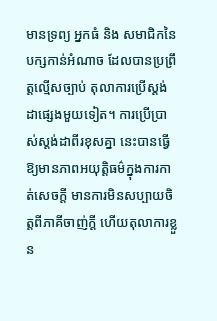មានទ្រព្យ អ្នកធំ និង សមាជិកនៃបក្សកាន់អំណាច ដែលបានប្រព្រឹត្តល្មើសច្បាប់ តុលាការប្រើស្ដង់ដាផ្សេងមួយទៀត។ ការប្រើប្រាស់ស្ដង់ដាពីរខុសគ្នា នេះបានធ្វើឱ្យមានភាពអយុត្តិធម៌ក្នុងការកាត់សេចក្ដី មានការមិនសប្បាយចិត្តពីភាគីចាញ់ក្ដី ហើយតុលាការខ្លួន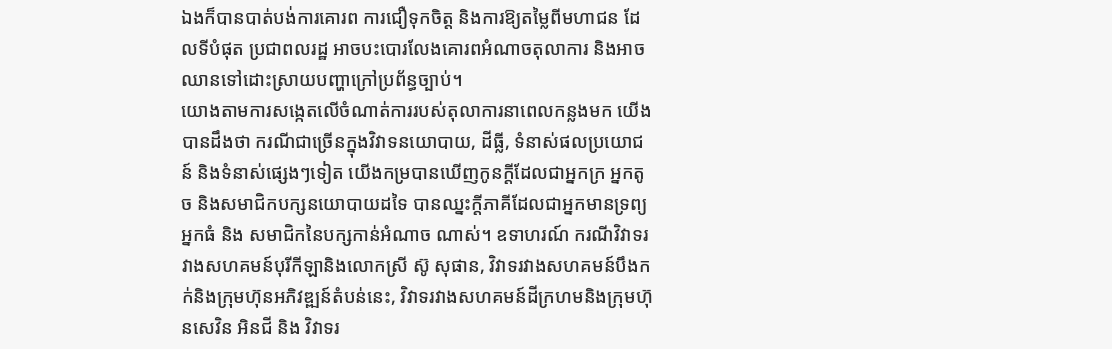ឯងក៏បានបាត់បង់ការគោរព ការជឿទុកចិត្ត និងការឱ្យតម្លៃពីមហាជន ដែលទីបំផុត ប្រជាពលរដ្ឋ អាចបះបោរលែងគោរពអំណាចតុលាការ និងអាចឈានទៅដោះស្រាយបញ្ហាក្រៅប្រព័ន្ធច្បាប់។
យោងតាមការសង្កេតលើចំណាត់ការរបស់តុលាការនាពេលកន្លងមក យើងបានដឹងថា ករណីជាច្រើនក្នុងវិវាទនយោបាយ, ដីធ្លី, ទំនាស់ផលប្រយោជន៍ និងទំនាស់ផ្សេងៗទៀត យើងកម្របានឃើញកូនក្ដីដែលជាអ្នកក្រ អ្នកតូច និងសមាជិកបក្សនយោបាយដទៃ បានឈ្នះក្ដីភាគីដែលជាអ្នកមានទ្រព្យ អ្នកធំ និង សមាជិកនៃបក្សកាន់អំណាច ណាស់។ ឧទាហរណ៍ ករណីវិវាទរវាងសហគមន៍បុរីកីឡានិងលោកស្រី ស៊ូ សុផាន, វិវាទរវាងសហគមន៍បឹងកក់និងក្រុមហ៊ុនអភិវឌ្ឍន៍តំបន់នេះ, វិវាទរវាងសហគមន៍ដីក្រហមនិងក្រុមហ៊ុនសេវិន អិនជី និង វិវាទរ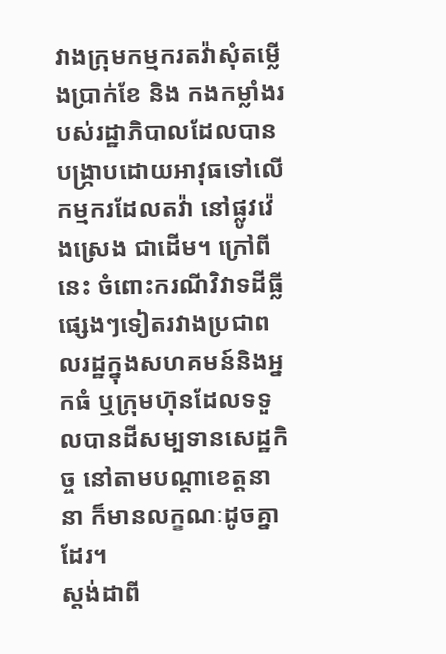វាងក្រុមកម្មករតវ៉ាសុំតម្លើងប្រាក់ខែ និង កងកម្លាំងរបស់រដ្ឋាភិបាលដែលបានបង្ក្រាបដោយអាវុធទៅលើកម្មករដែលតវ៉ា នៅផ្លូវវ៉េងស្រេង ជាដើម។ ក្រៅពីនេះ ចំពោះករណីវិវាទដីធ្លីផ្សេងៗទៀតរវាងប្រជាពលរដ្ឋក្នុងសហគមន៍និងអ្នកធំ ឬក្រុមហ៊ុនដែលទទួលបានដីសម្បទានសេដ្ឋកិច្ច នៅតាមបណ្ដាខេត្តនានា ក៏មានលក្ខណៈដូចគ្នាដែរ។
ស្ដង់ដាពី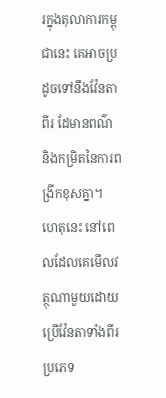រក្នុងតុលាការកម្ពុជានេះ គេអាចប្រដូចទៅនឹងវ៉ែនតាពីរ ដែមានពណ៌ និងកម្រិតនៃការពង្រីកខុសគ្នា។ ហេតុនេះ នៅពេលដែលគេមើលវត្ថុណាមួយដោយប្រើវ៉ែនតាទាំងពីរប្រភេទ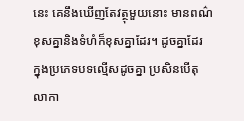នេះ គេនឹងឃើញតែវត្ថុមួយនោះ មានពណ៌ខុសគ្នានិងទំហំក៏ខុសគ្នាដែរ។ ដូចគ្នាដែរ ក្នុងប្រភេទបទល្មើសដូចគ្នា ប្រសិនបើតុលាកា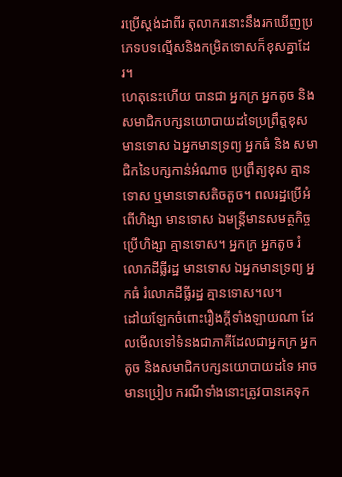រប្រើស្ដង់ដាពីរ តុលាករនោះនឹងរកឃើញប្រភេទបទល្មើសនិងកម្រិតទោសក៏ខុសគ្នាដែរ។
ហេតុនេះហើយ បានជា អ្នកក្រ អ្នកតូច និងសមាជិកបក្សនយោបាយដទៃប្រព្រឹត្តខុស មានទោស ឯអ្នកមានទ្រព្យ អ្នកធំ និង សមាជិកនៃបក្សកាន់អំណាច ប្រព្រឹត្យខុស គ្មានទោស ឬមានទោសតិចតួច។ ពលរដ្ឋប្រើអំពើហិង្សា មានទោស ឯមន្ត្រីមានសមត្ថកិច្ចប្រើហិង្សា គ្មានទោស។ អ្នកក្រ អ្នកតូច រំលោភដីធ្លីរដ្ឋ មានទោស ឯអ្នកមានទ្រព្យ អ្នកធំ រំលោភដីធ្លីរដ្ឋ គ្មានទោស។ល។
ដៅយឡែកចំពោះរឿងក្ដីទាំងឡាយណា ដែលមើលទៅទំនងជាភាគីដែលជាអ្នកក្រ អ្នកតូច និងសមាជិកបក្សនយោបាយដទៃ អាចមានប្រៀប ករណីទាំងនោះត្រូវបានគេទុក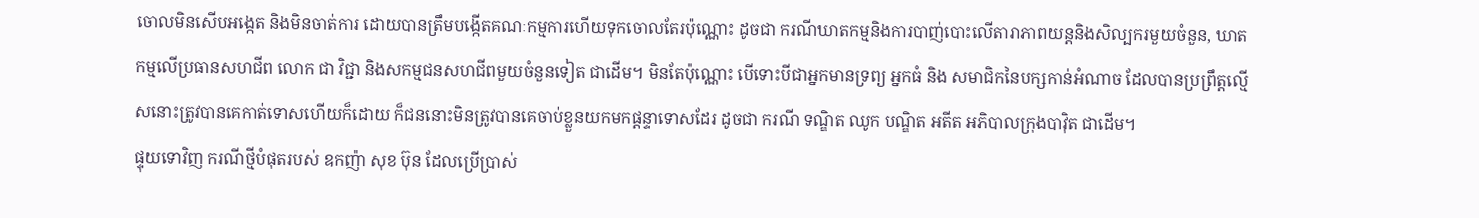ចោលមិនសើបអង្កេត និងមិនចាត់ការ ដោយបានត្រឹមបង្កើតគណៈកម្មការហើយទុកចោលតែរប៉ុណ្ណោះ ដូចជា ករណីឃាតកម្មនិងការបាញ់បោះលើតារាភាពយន្តនិងសិល្បករមួយចំនួន, ឃាតកម្មលើប្រធានសហជីព លោក ជា វិជ្ជា និងសកម្មជនសហជីពមួយចំនួនទៀត ជាដើម។ មិនតែប៉ុណ្ណោះ បើទោះបីជាអ្នកមានទ្រព្យ អ្នកធំ និង សមាជិកនៃបក្សកាន់អំណាច ដែលបានប្រព្រឹត្តល្មើសនោះត្រូវបានគេកាត់ទោសហើយក៏ដោយ ក៏ជននោះមិនត្រូវបានគេចាប់ខ្លួនយកមកផ្ដន្ទាទោសដែរ ដូចជា ករណី ទណ្ឌិត ឈូក បណ្ឌិត អតីត អភិបាលក្រុងបាវ៉ិត ជាដើម។
ផ្ទុយទោវិញ ករណីថ្មីបំផុតរបស់ ឧកញ៉ា សុខ ប៊ុន ដែលប្រើប្រាស់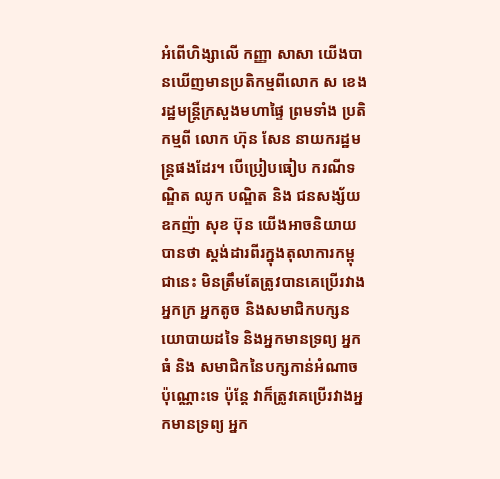អំពើហិង្សាលើ កញ្ញា សាសា យើងបានឃើញមានប្រតិកម្មពីលោក ស ខេង រដ្ឋមន្ត្រីក្រសួងមហាផ្ទៃ ព្រមទាំង ប្រតិកម្មពី លោក ហ៊ុន សែន នាយករដ្ឋមន្ត្រផងដែរ។ បើប្រៀបធៀប ករណីទណ្ឌិត ឈូក បណ្ឌិត និង ជនសង្ស័យ ឧកញ៉ា សុខ ប៊ុន យើងអាចនិយាយបានថា ស្ដង់ដារពីរក្នុងតុលាការកម្ពុជានេះ មិនត្រឹមតែត្រូវបានគេប្រើរវាងអ្នកក្រ អ្នកតូច និងសមាជិកបក្សនយោបាយដទៃ និងអ្នកមានទ្រព្យ អ្នកធំ និង សមាជិកនៃបក្សកាន់អំណាចប៉ុណ្ណោះទេ ប៉ុន្តែ វាក៏ត្រូវគេប្រើរវាងអ្នកមានទ្រព្យ អ្នក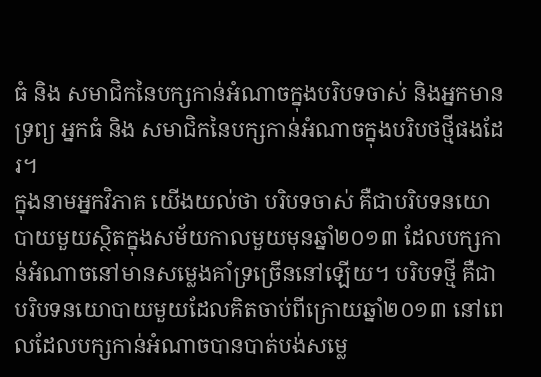ធំ និង សមាជិកនៃបក្សកាន់អំណាចក្នុងបរិបទចាស់ និងអ្នកមានទ្រព្យ អ្នកធំ និង សមាជិកនៃបក្សកាន់អំណាចក្នុងបរិបថថ្មីផងដែរ។
ក្នុងនាមអ្នកវិភាគ យើងយល់ថា បរិបទចាស់ គឺជាបរិបទនយោបាយមួយស្ថិតក្នុងសម័យកាលមួយមុនឆ្នាំ២០១៣ ដែលបក្សកាន់អំណាចនៅមានសម្លេងគាំទ្រច្រើននៅឡើយ។ បរិបទថ្មី គឺជាបរិបទនយោបាយមួយដែលគិតចាប់ពីក្រោយឆ្នាំ២០១៣ នៅពេលដែលបក្សកាន់អំណាចបានបាត់បង់សម្លេ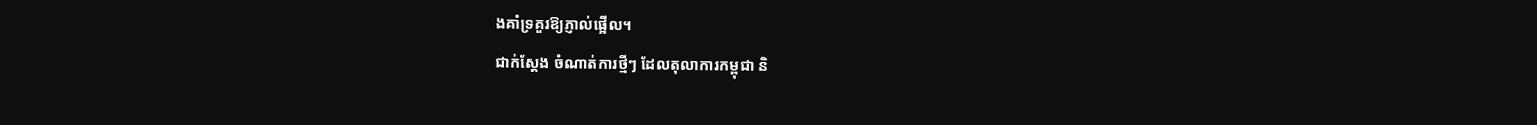ងគាំទ្រគួរឱ្យភ្ញាល់ផ្អើល។
ជាក់ស្ដែង ចំណាត់ការថ្មីៗ ដែលតុលាការកម្ពុជា និ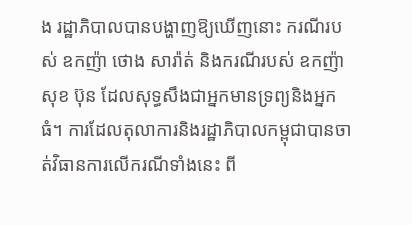ង រដ្ឋាភិបាលបានបង្ហាញឱ្យឃើញនោះ ករណីរបស់ ឧកញ៉ា ថោង សារ៉ាត់ និងករណីរបស់ ឧកញ៉ា សុខ ប៊ុន ដែលសុទ្ធសឹងជាអ្នកមានទ្រព្យនិងអ្នកធំ។ ការដែលតុលាការនិងរដ្ឋាភិបាលកម្ពុជាបានចាត់វិធានការលើករណីទាំងនេះ ពី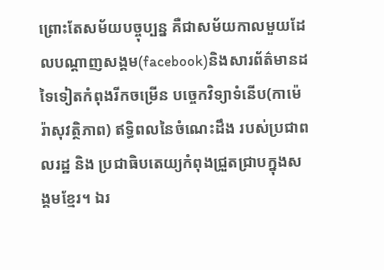ព្រោះតែសម័យបច្ចុប្បន្ន គឺជាសម័យកាលមួយដែលបណ្ដាញសង្គម(facebook)និងសារព័ត៌មានដទៃទៀតកំពុងរីកចម្រើន បច្ចេកវិទ្យាទំនើប(កាម៉េរ៉ាសុវត្ថិភាព) ឥទ្ធិពលនៃចំណេះដឹង របស់ប្រជាពលរដ្ឋ និង ប្រជាធិបតេយ្យកំពុងជ្រួតជ្រាបក្នុងសង្គមខ្មែរ។ ឯរ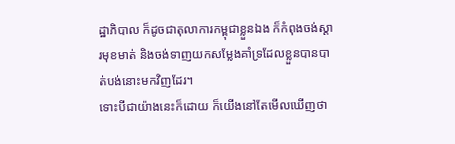ដ្ឋាភិបាល ក៏ដូចជាតុលាការកម្ពុជាខ្លួនឯង ក៏កំពុងចង់ស្ដារមុខមាត់ និងចង់ទាញយកសម្លែងគាំទ្រដែលខ្លួនបានបាត់បង់នោះមកវិញដែរ។
ទោះបីជាយ៉ាងនេះក៏ដោយ ក៏យើងនៅតែមើលឃើញថា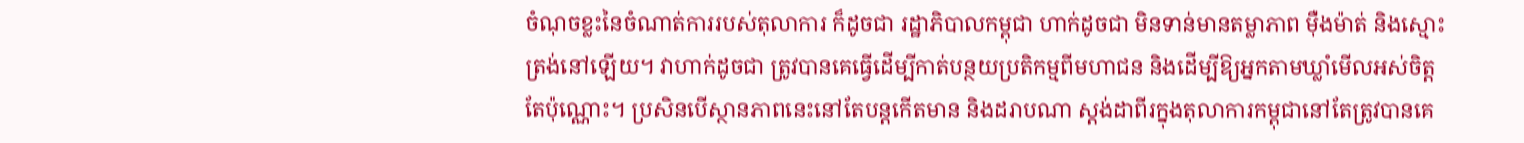ចំណុចខ្លះនៃចំណាត់ការរបស់តុលាការ ក៏ដូចជា រដ្ឋាភិបាលកម្ពុជា ហាក់ដូចជា មិនទាន់មានតម្លាភាព ម៉ឺងម៉ាត់ និងស្មោះត្រង់នៅឡើយ។ វាហាក់ដូចជា ត្រូវបានគេធ្វើដើម្បីកាត់បន្ថយប្រតិកម្មពីមហាជន និងដើម្បីឱ្យអ្នកតាមឃ្លាំមើលអស់ចិត្តតែប៉ុណ្ណោះ។ ប្រសិនបើស្ថានភាពនេះនៅតែបន្តកើតមាន និងដរាបណា ស្ដង់ដាពីរក្នុងតុលាការកម្ពុជានៅតែត្រូវបានគេ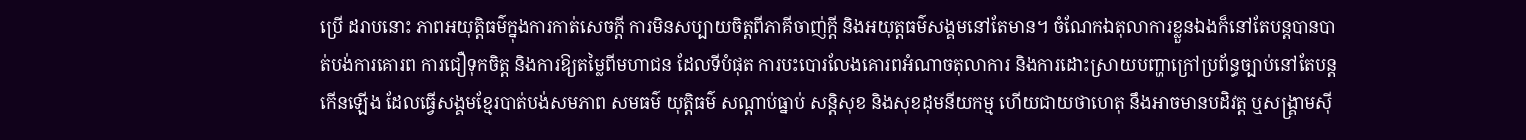ប្រើ ដរាបនោះ ភាពអយុត្តិធម៌ក្នុងការកាត់សេចក្ដី ការមិនសប្បាយចិត្តពីភាគីចាញ់ក្ដី និងអយុត្តធម៌សង្គមនៅតែមាន។ ចំណែកឯតុលាការខ្លួនឯងក៏នៅតែបន្តបានបាត់បង់ការគោរព ការជឿទុកចិត្ត និងការឱ្យតម្លៃពីមហាជន ដែលទីបំផុត ការបះបោរលែងគោរពអំណាចតុលាការ និងការដោះស្រាយបញ្ហាក្រៅប្រព័ន្ធច្បាប់នៅតែបន្តកើនឡើង ដែលធ្វើសង្គមខ្មែរបាត់បង់សមភាព សមធម៌ យុត្តិធម៌ សណ្ដាប់ធ្នាប់ សន្តិសុខ និងសុខដុមនីយកម្ម ហើយជាយថាហេតុ នឹងអាចមានបដិវត្ដ ឬសង្គ្រាមស៊ី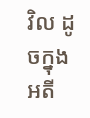វិល ដូចក្នុងអតី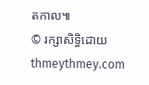តកាល៕
© រក្សាសិទ្ធិដោយ thmeythmey.com